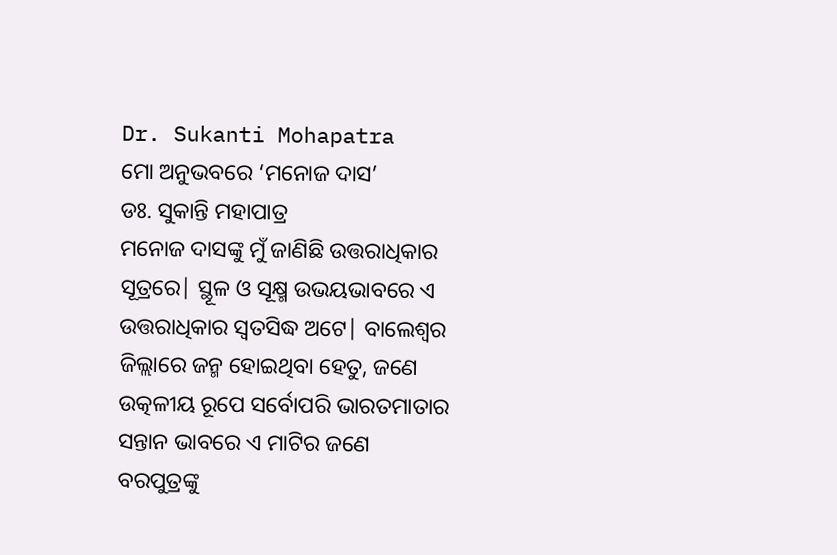Dr. Sukanti Mohapatra
ମୋ ଅନୁଭବରେ ‘ମନୋଜ ଦାସ’
ଡଃ. ସୁକାନ୍ତି ମହାପାତ୍ର
ମନୋଜ ଦାସଙ୍କୁ ମୁଁ ଜାଣିଛି ଉତ୍ତରାଧିକାର ସୂତ୍ରରେ| ସ୍ଥୂଳ ଓ ସୂକ୍ଷ୍ମ ଉଭୟଭାବରେ ଏ ଉତ୍ତରାଧିକାର ସ୍ବତସିଦ୍ଧ ଅଟେ| ବାଲେଶ୍ବର ଜିଲ୍ଲାରେ ଜନ୍ମ ହୋଇଥିବା ହେତୁ, ଜଣେ ଉତ୍କଳୀୟ ରୂପେ ସର୍ବୋପରି ଭାରତମାତାର ସନ୍ତାନ ଭାବରେ ଏ ମାଟିର ଜଣେ ବରପୁତ୍ରଙ୍କୁ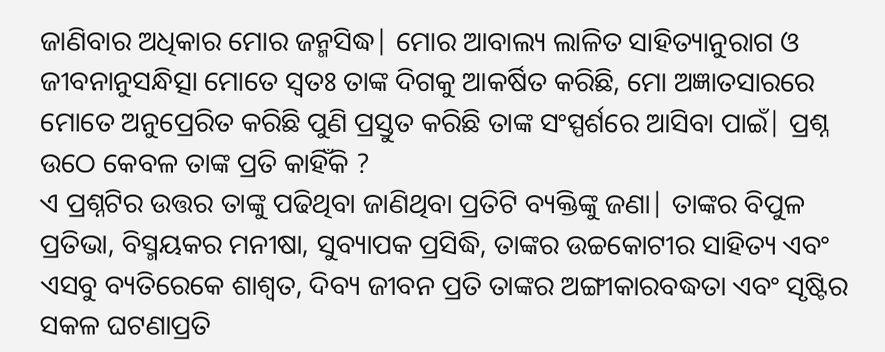ଜାଣିବାର ଅଧିକାର ମୋର ଜନ୍ମସିଦ୍ଧ| ମୋର ଆବାଲ୍ୟ ଲାଳିତ ସାହିତ୍ୟାନୁରାଗ ଓ ଜୀବନାନୁସନ୍ଧିତ୍ସା ମୋତେ ସ୍ବତଃ ତାଙ୍କ ଦିଗକୁ ଆକର୍ଷିତ କରିଛି, ମୋ ଅଜ୍ଞାତସାରରେ ମୋତେ ଅନୁପ୍ରେରିତ କରିଛି ପୁଣି ପ୍ରସ୍ତୁତ କରିଛି ତାଙ୍କ ସଂସ୍ପର୍ଶରେ ଆସିବା ପାଇଁ| ପ୍ରଶ୍ନ ଉଠେ କେବଳ ତାଙ୍କ ପ୍ରତି କାହିଁକି ?
ଏ ପ୍ରଶ୍ନଟିର ଉତ୍ତର ତାଙ୍କୁ ପଢିଥିବା ଜାଣିଥିବା ପ୍ରତିଟି ବ୍ୟକ୍ତିଙ୍କୁ ଜଣା| ତାଙ୍କର ବିପୁଳ ପ୍ରତିଭା, ବିସ୍ମୟକର ମନୀଷା, ସୁବ୍ୟାପକ ପ୍ରସିଦ୍ଧି, ତାଙ୍କର ଉଚ୍ଚକୋଟୀର ସାହିତ୍ୟ ଏବଂ ଏସବୁ ବ୍ୟତିରେକେ ଶାଶ୍ବତ, ଦିବ୍ୟ ଜୀବନ ପ୍ରତି ତାଙ୍କର ଅଙ୍ଗୀକାରବଦ୍ଧତା ଏବଂ ସୃଷ୍ଟିର ସକଳ ଘଟଣାପ୍ରତି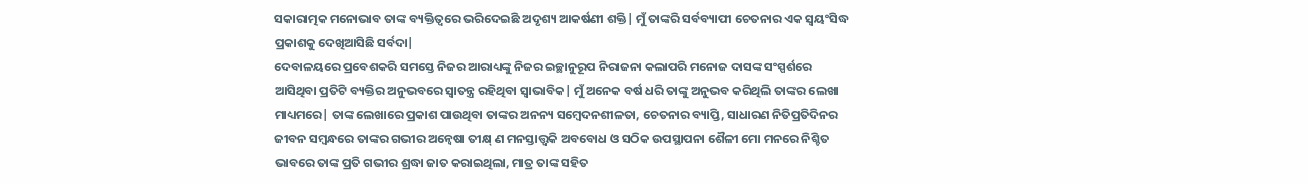ସକାରାତ୍ମକ ମନୋଭାବ ତାଙ୍କ ବ୍ୟକ୍ତିତ୍ବରେ ଭରିଦେଇଛି ଅଦୃଶ୍ୟ ଆକର୍ଷଣୀ ଶକ୍ତି| ମୁଁ ତାଙ୍କରି ସର୍ବବ୍ୟାପୀ ଚେତନାର ଏକ ସ୍ବୟଂସିଦ୍ଧ ପ୍ରକାଶକୁ ଦେଖିଆସିଛି ସର୍ବଦା|
ଦେବାଳୟରେ ପ୍ରବେଶକରି ସମସ୍ତେ ନିଜର ଆରାଧ୍ୟଙ୍କୁ ନିଜର ଇଚ୍ଛାନୁରୂପ ନିରାଜନା କଲାପରି ମନୋଜ ଦାସଙ୍କ ସଂସ୍ପର୍ଶରେ ଆସିଥିବା ପ୍ରତିଟି ବ୍ୟକ୍ତିର ଅନୁଭବରେ ସ୍ବାତନ୍ତ୍ର ରହିଥିବା ସ୍ବାଭାବିକ| ମୁଁ ଅନେକ ବର୍ଷ ଧରି ତାଙ୍କୁ ଅନୁଭବ କରିଥିଲି ତାଙ୍କର ଲେଖା ମାଧ୍ୟମରେ| ତାଙ୍କ ଲେଖାରେ ପ୍ରକାଶ ପାଉଥିବା ତାଙ୍କର ଅନନ୍ୟ ସମ୍ବେଦନଶୀଳତା, ଚେତନାର ବ୍ୟାପ୍ତି, ସାଧାରଣ ନିତିପ୍ରତିଦିନର ଜୀବନ ସମ୍ବନ୍ଧରେ ତାଙ୍କର ଗଭୀର ଅନ୍ବେଷା ତୀକ୍ଷ୍ ଣ ମନସ୍ତାତ୍ତ୍ବକି ଅବବୋଧ ଓ ସଠିକ ଉପସ୍ଥାପନା ଶୈଳୀ ମୋ ମନରେ ନିଶ୍ଚିତ ଭାବରେ ତାଙ୍କ ପ୍ରତି ଗଭୀର ଶ୍ରଦ୍ଧା ଜାତ କରାଇଥିଲା, ମାତ୍ର ତାଙ୍କ ସହିତ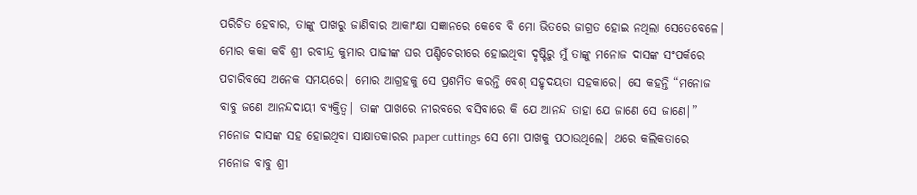ପରିଚିତ ହେବାର, ତାଙ୍କୁ ପାଖରୁ ଜାଣିବାର ଆକାଂକ୍ଷା ସଜ୍ଞାନରେ କେବେ ବି ମୋ ଭିତରେ ଜାଗ୍ରତ ହୋଇ ନଥିଲା ସେତେବେଳେ|
ମୋର କକା କବି ଶ୍ରୀ ରବୀନ୍ଦ୍ର କୁମାର ପାଢୀଙ୍କ ଘର ପଣ୍ଡିଚେରୀରେ ହୋଇଥିବା ଦୃଷ୍ଟିରୁ ମୁଁ ତାଙ୍କୁ ମନୋଜ ଦାସଙ୍କ ସଂପର୍କରେ ପଚାରିବସେ ଅନେକ ସମୟରେ| ମୋର ଆଗ୍ରହକୁ ସେ ପ୍ରଶମିତ କରନ୍ତି ବେଶ୍ ସହୃଦୟତା ସହକାରେ| ସେ କହନ୍ତି “ମନୋଜ ବାବୁ ଜଣେ ଆନନ୍ଦଦାୟୀ ବ୍ୟକ୍ତିତ୍ବ| ତାଙ୍କ ପାଖରେ ନୀରବରେ ବସିବାରେ କି ଯେ ଆନନ୍ଦ ତାହା ଯେ ଜାଣେ ସେ ଜାଣେ|” ମନୋଜ ଦାସଙ୍କ ସହ ହୋଇଥିବା ସାକ୍ଷାତକାରର paper cuttings ସେ ମୋ ପାଖକୁ ପଠାଉଥିଲେ| ଥରେ କଲିକତାରେ ମନୋଜ ବାବୁ ଶ୍ରୀ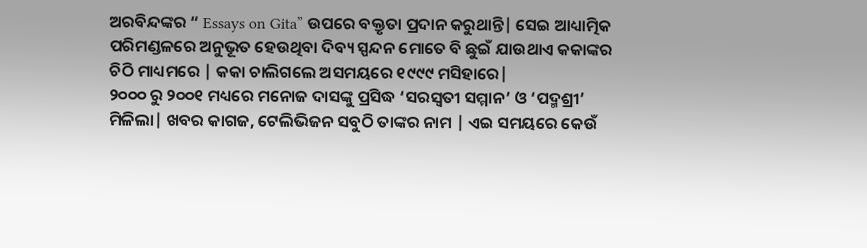ଅରବିନ୍ଦଙ୍କର “ Essays on Gita” ଉପରେ ବକ୍ତୃତା ପ୍ରଦାନ କରୁଥାନ୍ତି| ସେଇ ଆଧ୍ୟାତ୍ମିକ ପରିମଣ୍ଡଳରେ ଅନୁଭୂତ ହେଉଥିବା ଦିବ୍ୟ ସ୍ପନ୍ଦନ ମୋତେ ବି ଛୁଇଁ ଯାଉଥାଏ କକାଙ୍କର ଚିଠି ମାଧ୍ୟମରେ | କକା ଚାଲିଗଲେ ଅସମୟରେ ୧୯୯୯ ମସିହାରେ|
୨୦୦୦ ରୁ ୨୦୦୧ ମଧ୍ୟରେ ମନୋଜ ଦାସଙ୍କୁ ପ୍ରସିଦ୍ଧ ‘ସରସ୍ବତୀ ସମ୍ମାନ’ ଓ ‘ପଦ୍ମଶ୍ରୀ’ ମିଳିଲା| ଖବର କାଗଜ, ଟେଲିଭିଜନ ସବୁଠି ତାଙ୍କର ନାମ | ଏଇ ସମୟରେ କେଉଁ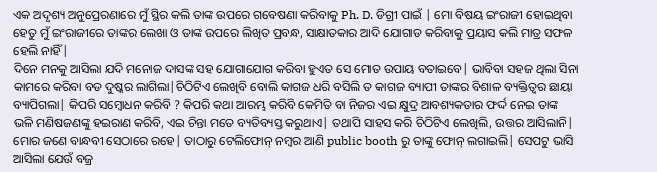ଏକ ଅଦୃଶ୍ୟ ଅନୁପ୍ରେରଣାରେ ମୁଁ ସ୍ଥିର କଲି ତାଙ୍କ ଉପରେ ଗବେଷଣା କରିବାକୁ Ph. D. ଡିଗ୍ରୀ ପାଇଁ | ମୋ ବିଷୟ ଇଂରାଜୀ ହୋଇଥିବା ହେତୁ ମୁଁ ଇଂରାଜୀରେ ତାଙ୍କର ଲେଖା ଓ ତାଙ୍କ ଉପରେ ଲିଖିତ ପ୍ରବନ୍ଧ, ସାକ୍ଷାତକାର ଆଦି ଯୋଗାଡ କରିବାକୁ ପ୍ରୟାସ କଲି ମାତ୍ର ସଫଳ ହେଲି ନାହିଁ|
ଦିନେ ମନକୁ ଆସିଲା ଯଦି ମନୋଜ ଦାସଙ୍କ ସହ ଯୋଗାଯୋଗ କରିବା ହୁଏତ ସେ ମୋତ ଉପାୟ ବତାଇବେ| ଭାବିବା ସହଜ ଥିଲା ସିନା କାମରେ କରିବା ବଡ ଦୁଷ୍କର ଲାଗିଲା|ଚିଠିଟିଏ ଲେଖିବି ବୋଲି କାଗଜ ଧରି ବସିଲି ତ କାଗଜ ବ୍ୟାପୀ ତାଙ୍କର ବିଶାଳ ବ୍ୟକ୍ତିତ୍ବର ଛାୟା ବ୍ୟାପିଗଲା| କିପରି ସମ୍ବୋଧନ କରିବି ? କିପରି କଥା ଆରମ୍ଭ କରିବି କେମିତି ବା ନିଜର ଏଇ କ୍ଷୁଦ୍ର ଆବଶ୍ୟକତାର ଫର୍ଦ୍ଦ ନେଇ ତାଙ୍କ ଭଳି ମଣିଷଜଣଙ୍କୁ ହଇରାଣ କରିବି, ଏଇ ଚିନ୍ତା ମତେ ବ୍ୟତିବ୍ୟସ୍ତ କରୁଥାଏ| ତଥାପି ସାହସ କରି ଚିଠିଟିଏ ଲେଖିଲି, ଉତ୍ତର ଆସିଲାନି| ମୋର ଜଣେ ବାନ୍ଧବୀ ସେଠାରେ ରହେ| ତାଠାରୁ ଟେଲିଫୋନ୍ ନମ୍ବର ଆଣି public booth ରୁ ତାଙ୍କୁ ଫୋନ୍ ଲଗାଇଲି| ସେପଟୁ ଭାସି ଆସିଲା ଯେଉଁ ବଜ୍ର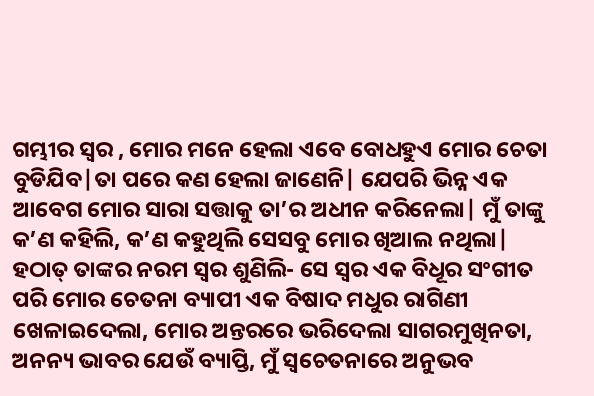ଗମ୍ଭୀର ସ୍ବର , ମୋର ମନେ ହେଲା ଏବେ ବୋଧହୁଏ ମୋର ଚେତା ବୁଡିଯିବ|ତା ପରେ କଣ ହେଲା ଜାଣେନି| ଯେପରି ଭିନ୍ନ ଏକ ଆବେଗ ମୋର ସାରା ସତ୍ତାକୁ ତା’ର ଅଧୀନ କରିନେଲା| ମୁଁ ତାଙ୍କୁ କ’ଣ କହିଲି, କ’ଣ କହୁଥିଲି ସେସବୁ ମୋର ଖିଆଲ ନଥିଲା| ହଠାତ୍ ତାଙ୍କର ନରମ ସ୍ବର ଶୁଣିଲି- ସେ ସ୍ବର ଏକ ବିଧୂର ସଂଗୀତ ପରି ମୋର ଚେତନା ବ୍ୟାପୀ ଏକ ବିଷାଦ ମଧୁର ରାଗିଣୀ ଖେଳାଇଦେଲା, ମୋର ଅନ୍ତରରେ ଭରିଦେଲା ସାଗରମୁଖିନତା, ଅନନ୍ୟ ଭାବର ଯେଉଁ ବ୍ୟାପ୍ତି, ମୁଁ ସ୍ବଚେତନାରେ ଅନୁଭବ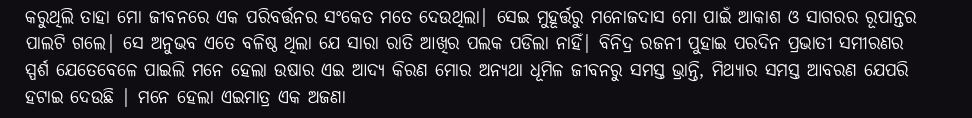କରୁଥିଲି ତାହା ମୋ ଜୀବନରେ ଏକ ପରିବର୍ତ୍ତନର ସଂକେତ ମତେ ଦେଉଥିଲା| ସେଇ ମୁହୂର୍ତ୍ତରୁ ମନୋଜଦାସ ମୋ ପାଇଁ ଆକାଶ ଓ ସାଗରର ରୂପାନ୍ତର ପାଲଟି ଗଲେ| ସେ ଅନୁଭବ ଏତେ ବଳିଷ୍ଠ ଥିଲା ଯେ ସାରା ରାତି ଆଖିର ପଲକ ପଡିଲା ନାହିଁ| ବିନିଦ୍ର ରଜନୀ ପୁହାଇ ପରଦିନ ପ୍ରଭାତୀ ସମୀରଣର ସ୍ପର୍ଶ ଯେତେବେଳେ ପାଇଲି ମନେ ହେଲା ଉଷାର ଏଇ ଆଦ୍ୟ କିରଣ ମୋର ଅନ୍ୟଥା ଧୂମିଳ ଜୀବନରୁ ସମସ୍ତ ଭ୍ରାନ୍ତି, ମିଥ୍ୟାର ସମସ୍ତ ଆବରଣ ଯେପରି ହଟାଇ ଦେଉଛି | ମନେ ହେଲା ଏଇମାତ୍ର ଏକ ଅଜଣା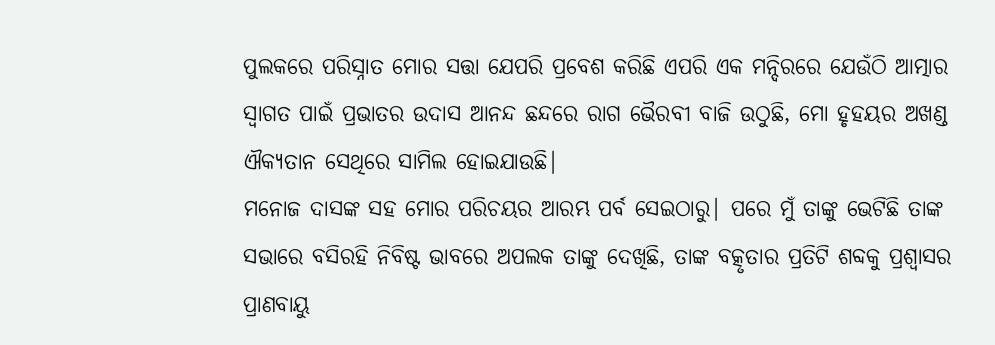ପୁଲକରେ ପରିସ୍ନାତ ମୋର ସତ୍ତା ଯେପରି ପ୍ରବେଶ କରିଛି ଏପରି ଏକ ମନ୍ଦିରରେ ଯେଉଁଠି ଆତ୍ମାର ସ୍ବାଗତ ପାଇଁ ପ୍ରଭାତର ଉଦାସ ଆନନ୍ଦ ଛନ୍ଦରେ ରାଗ ଭୈରବୀ ବାଜି ଉଠୁଛି, ମୋ ହୃହୟର ଅଖଣ୍ଡ ଐକ୍ୟତାନ ସେଥିରେ ସାମିଲ ହୋଇଯାଉଛି|
ମନୋଜ ଦାସଙ୍କ ସହ ମୋର ପରିଚୟର ଆରମ୍ଭ ପର୍ବ ସେଇଠାରୁ| ପରେ ମୁଁ ତାଙ୍କୁ ଭେଟିଛି ତାଙ୍କ ସଭାରେ ବସିରହି ନିବିଷ୍ଟ ଭାବରେ ଅପଲକ ତାଙ୍କୁ ଦେଖିଛି, ତାଙ୍କ ବତ୍କୃତାର ପ୍ରତିଟି ଶବ୍ଦକୁ ପ୍ରଶ୍ବାସର ପ୍ରାଣବାୟୁ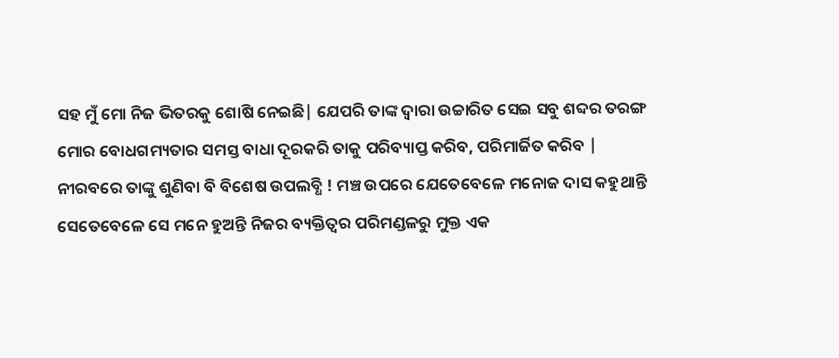ସହ ମୁଁ ମୋ ନିଜ ଭିତରକୁ ଶୋଷି ନେଇଛି| ଯେପରି ତାଙ୍କ ଦ୍ବାରା ଉଚ୍ଚାରିତ ସେଇ ସବୁ ଶବ୍ଦର ତରଙ୍ଗ ମୋର ବୋଧଗମ୍ୟତାର ସମସ୍ତ ବାଧା ଦୂରକରି ତାକୁ ପରିବ୍ୟାପ୍ତ କରିବ, ପରିମାର୍ଜିତ କରିବ | ନୀରବରେ ତାଙ୍କୁ ଶୁଣିବା ବି ବିଶେଷ ଉପଲବ୍ଧି ! ମଞ୍ଚ ଉପରେ ଯେତେବେଳେ ମନୋଜ ଦାସ କହୁଥାନ୍ତି ସେତେବେଳେ ସେ ମନେ ହୁଅନ୍ତି ନିଜର ବ୍ୟକ୍ତିତ୍ବର ପରିମଣ୍ଡଳରୁ ମୁକ୍ତ ଏକ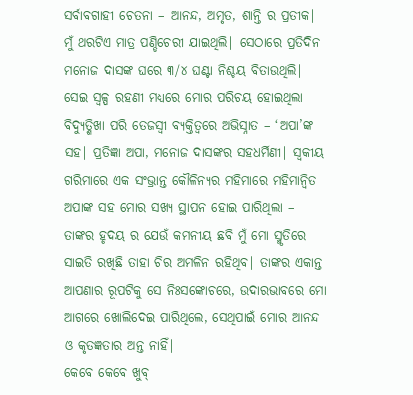ସର୍ବାବଗାହୀ ଚେତନା – ଆନନ୍ଦ, ଅମୃତ, ଶାନ୍ତି ର ପ୍ରତୀକ|
ମୁଁ ଥରଟିଏ ମାତ୍ର ପଣ୍ଡିଚେରୀ ଯାଇଥିଲି| ସେଠାରେ ପ୍ରତିଦିନ ମନୋଜ ଦାସଙ୍କ ଘରେ ୩/୪ ଘଣ୍ଟା ନିଶ୍ଚୟ ବିତାଉଥିଲି| ସେଇ ସ୍ବଳ୍ପ ରହଣୀ ମଧ୍ୟରେ ମୋର ପରିଚୟ ହୋଇଥିଲା ବିଦ୍ୟୁତ୍ଶିଖା ପରି ତେଜସ୍ବୀ ବ୍ୟକ୍ତିତ୍ବରେ ଅଭିସ୍ନାତ – ‘ଅପା’ଙ୍କ ସହ| ପ୍ରତିଜ୍ଞା ଅପା, ମନୋଜ ଦାସଙ୍କର ସହଧର୍ମିଣୀ| ସ୍ବକୀୟ ଗରିମାରେ ଏକ ସଂଭ୍ରାନ୍ତ କୌଳିନ୍ୟର ମହିମାରେ ମହିମାନ୍ବିତ ଅପାଙ୍କ ସହ ମୋର ସଖ୍ୟ ସ୍ଥାପନ ହୋଇ ପାରିଥିଲା – ତାଙ୍କର ହୃଦୟ ର ଯେଉଁ କମନୀୟ ଛବି ମୁଁ ମୋ ସ୍ମୃତିରେ ସାଇତି ରଖିଛି ତାହା ଚିର ଅମଳିନ ରହିଥିବ| ତାଙ୍କର ଏକାନ୍ତ ଆପଣାର ରୂପଟିକୁ ସେ ନିଃସଙ୍କୋଚରେ, ଉଦାରଭାବରେ ମୋ ଆଗରେ ଖୋଲିଦେଇ ପାରିଥିଲେ, ସେଥିପାଇଁ ମୋର ଆନନ୍ଦ ଓ କୃତଜ୍ଞତାର ଅନ୍ତ ନାହିଁ|
କେବେ କେବେ ଖୁବ୍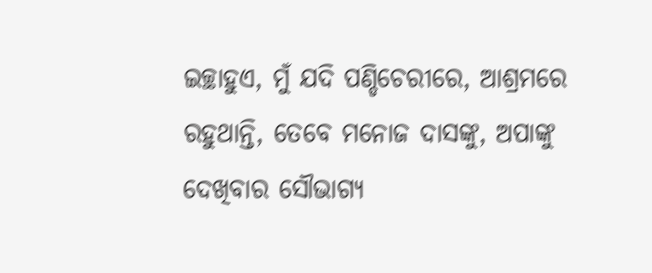ଇଚ୍ଛାହୁଏ, ମୁଁ ଯଦି ପଣ୍ଡିଚେରୀରେ, ଆଶ୍ରମରେ ରହୁଥାନ୍ତି, ତେବେ ମନୋଜ ଦାସଙ୍କୁ, ଅପାଙ୍କୁ ଦେଖିବାର ସୌଭାଗ୍ୟ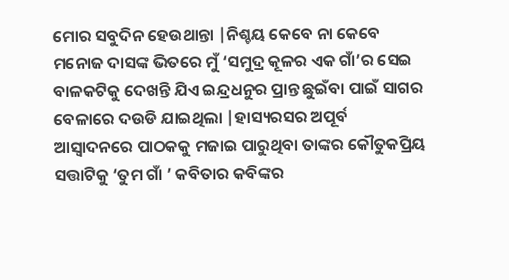ମୋର ସବୁଦିନ ହେଉଥାନ୍ତା |ନିଶ୍ଚୟ କେବେ ନା କେବେ ମନୋଜ ଦାସଙ୍କ ଭିତରେ ମୁଁ ‘ସମୁଦ୍ର କୂଳର ଏକ ଗାଁ’ର ସେଇ ବାଳକଟିକୁ ଦେଖନ୍ତି ଯିଏ ଇନ୍ଦ୍ରଧନୁର ପ୍ରାନ୍ତ ଛୁଇଁବା ପାଇଁ ସାଗର ବେଳାରେ ଦଉଡି ଯାଇଥିଲା |ହାସ୍ୟରସର ଅପୂର୍ବ ଆସ୍ବାଦନରେ ପାଠକକୁ ମଜାଇ ପାରୁଥିବା ତାଙ୍କର କୌତୁକପ୍ରିୟ ସତ୍ତାଟିକୁ ‘ତୁମ ଗାଁ ’ କବିତାର କବିଙ୍କର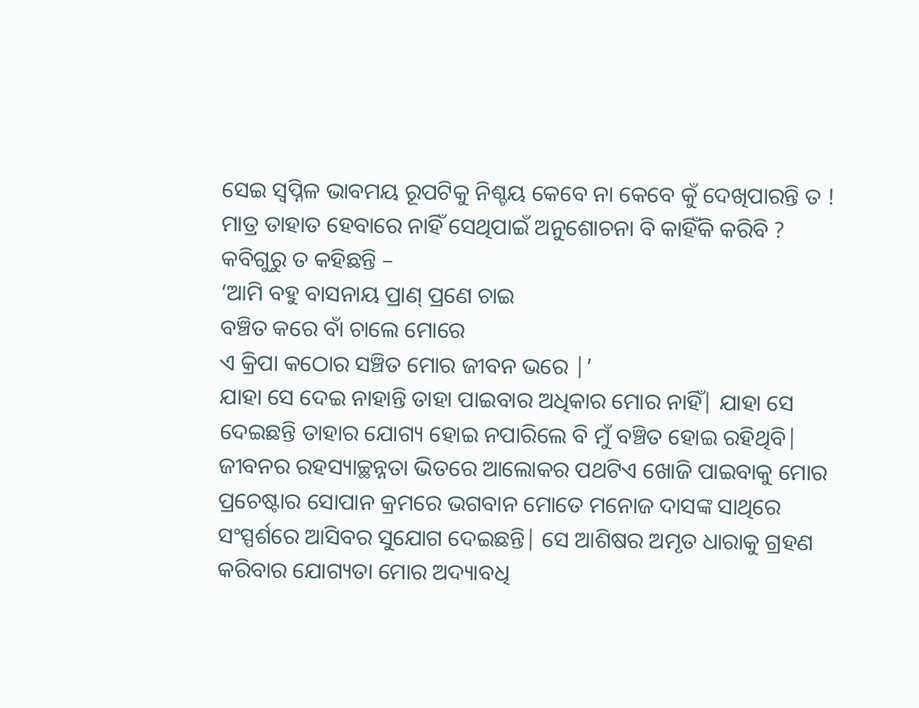ସେଇ ସ୍ବପ୍ନିଳ ଭାବମୟ ରୂପଟିକୁ ନିଶ୍ଚୟ କେବେ ନା କେବେ କୁଁ ଦେଖିପାରନ୍ତି ତ ! ମାତ୍ର ତାହାତ ହେବାରେ ନାହିଁ ସେଥିପାଇଁ ଅନୁଶୋଚନା ବି କାହିଁକି କରିବି ?
କବିଗୁରୁ ତ କହିଛନ୍ତି –
‘ଆମି ବହୁ ବାସନାୟ ପ୍ରାଣ୍ ପ୍ରଣେ ଚାଇ
ବଞ୍ଚିତ କରେ ବାଁ ଚାଲେ ମୋରେ
ଏ କ୍ରିପା କଠୋର ସଞ୍ଚିତ ମୋର ଜୀବନ ଭରେ |’
ଯାହା ସେ ଦେଇ ନାହାନ୍ତି ତାହା ପାଇବାର ଅଧିକାର ମୋର ନାହିଁ| ଯାହା ସେ ଦେଇଛନ୍ତି ତାହାର ଯୋଗ୍ୟ ହୋଇ ନପାରିଲେ ବି ମୁଁ ବଞ୍ଚିତ ହୋଇ ରହିଥିବି|
ଜୀବନର ରହସ୍ୟାଚ୍ଛନ୍ନତା ଭିତରେ ଆଲୋକର ପଥଟିଏ ଖୋଜି ପାଇବାକୁ ମୋର ପ୍ରଚେଷ୍ଟାର ସୋପାନ କ୍ରମରେ ଭଗବାନ ମୋତେ ମନୋଜ ଦାସଙ୍କ ସାଥିରେ ସଂସ୍ପର୍ଶରେ ଆସିବର ସୁଯୋଗ ଦେଇଛନ୍ତି| ସେ ଆଶିଷର ଅମୃତ ଧାରାକୁ ଗ୍ରହଣ କରିବାର ଯୋଗ୍ୟତା ମୋର ଅଦ୍ୟାବଧି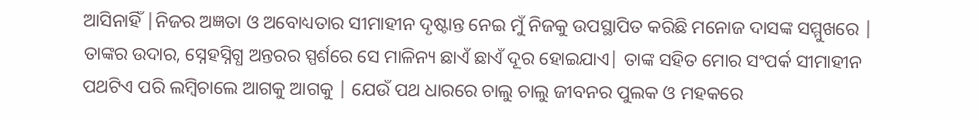ଆସିନାହିଁ |ନିଜର ଅଜ୍ଞତା ଓ ଅବୋଧ୍ୟତାର ସୀମାହୀନ ଦୃଷ୍ଟାନ୍ତ ନେଇ ମୁଁ ନିଜକୁ ଉପସ୍ଥାପିତ କରିଛି ମନୋଜ ଦାସଙ୍କ ସମ୍ମୁଖରେ | ତାଙ୍କର ଉଦାର, ସ୍ନେହସ୍ନିଗ୍ଧ ଅନ୍ତରର ସ୍ପର୍ଶରେ ସେ ମାଳିନ୍ୟ ଛାଏଁ ଛାଏଁ ଦୂର ହୋଇଯାଏ| ତାଙ୍କ ସହିତ ମୋର ସଂପର୍କ ସୀମାହୀନ ପଥଟିଏ ପରି ଲମ୍ବିଚାଲେ ଆଗକୁ ଆଗକୁ | ଯେଉଁ ପଥ ଧାରରେ ଚାଲୁ ଚାଲୁ ଜୀବନର ପୁଲକ ଓ ମହକରେ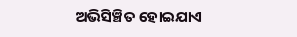ଅଭିସିଞ୍ଚିତ ହୋଇଯାଏ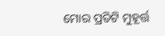ମୋର ପ୍ରତିଟି ମୁହୂର୍ତ୍ତ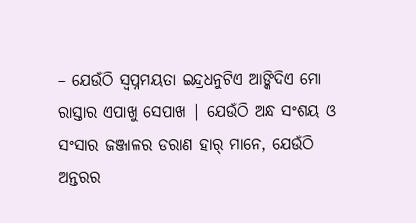– ଯେଉଁଠି ସ୍ବପ୍ନମୟତା ଇନ୍ଦ୍ରଧନୁଟିଏ ଆଙ୍କିଦିଏ ମୋ ରାସ୍ତାର ଏପାଖୁ ସେପାଖ | ଯେଉଁଠି ଅନ୍ଧ ସଂଶୟ ଓ ସଂସାର ଜଞ୍ଜାଳର ଡରାଣ ହାର୍ ମାନେ, ଯେଉଁଠି ଅନ୍ତରର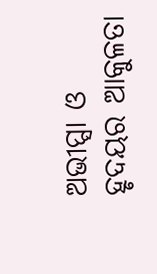ଅଭୀପ୍ସା ଓ ହୃଦୟର ଆକୁଳତା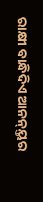ରାକ୍ଷୀ ବାନ୍ଧିଦିଏ ଆନନ୍ୟ୍ତର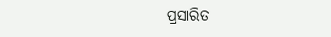ପ୍ରସାରିତ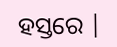ହସ୍ତରେ |